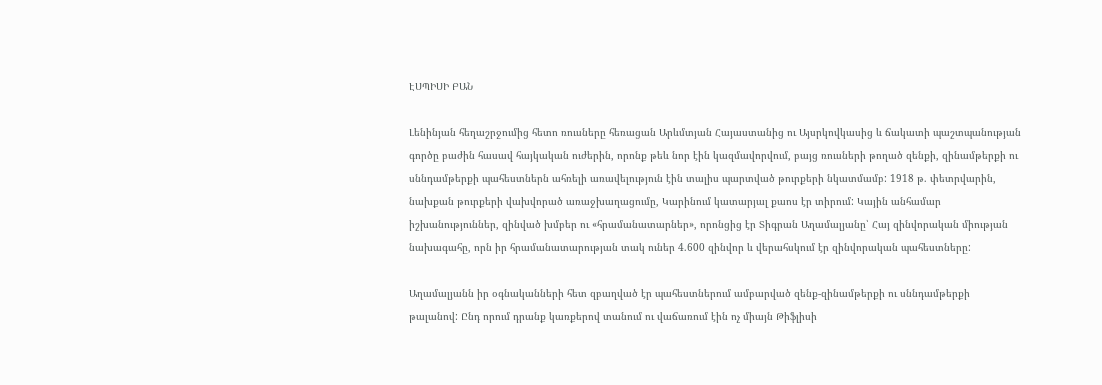ԷՍՊԻՍԻ ԲԱՆ

Լենինյան հեղաշրջումից հետո ռուսները հեռացան Արևմտյան Հայաստանից ու Այսրկովկասից և ճակատի պաշտպանության գործը բաժին հասավ հայկական ուժերին, որոնք թեև նոր էին կազմավորվում, բայց ռուսների թողած զենքի, զինամթերքի ու սննդամթերքի պահեստներն ահռելի առավելություն էին տալիս պարտված թուրքերի նկատմամբ: 1918 թ. փետրվարին, նախքան թուրքերի վախվորած առաջխաղացումը, Կարինում կատարյալ քաոս էր տիրում: Կային անհամար իշխանություններ, զինված խմբեր ու «հրամանատարներ», որոնցից էր Տիգրան Աղամալյանը՝ Հայ զինվորական միության նախագահը, որն իր հրամանատարության տակ ուներ 4.600 զինվոր և վերահսկում էր զինվորական պահեստները:

Աղամալյանն իր օգնականների հետ զբաղված էր պահեստներում ամբարված զենք-զինամթերքի ու սննդամթերքի թալանով: Ընդ որում դրանք կառքերով տանում ու վաճառում էին ոչ միայն Թիֆլիսի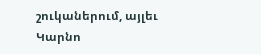շուկաներում, այլեւ Կարնո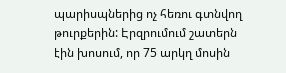պարիսպներից ոչ հեռու գտնվող թուրքերին: Էրզրումում շատերն էին խոսում, որ 75 արկղ մոսին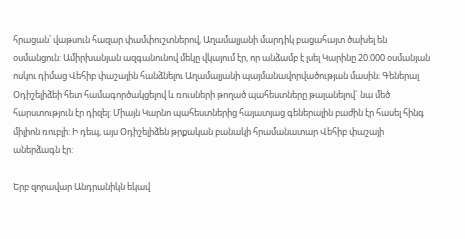հրացան՝ վաթսուն հազար փամփուշտներով, Աղամալյանի մարդիկ բացահայտ ծախել են օսմանցուն: Ամիրխանյան ազգանունով մեկը վկայում էր, որ անձամբ է լսել Կարինը 20.000 օսմանյան ոսկու դիմաց Վեհիբ փաշային հանձնելու Աղամալյանի պայմանավորվածության մասին։ Գեներալ Օդիշելիձեի հետ համագործակցելով և ռուսների թողած պահեստները թալանելով` նա մեծ հարստություն էր դիզել: Միայն Կարնո պահեստներից հայատյաց գեներալին բաժին էր հասել հինգ միլիոն ռուբլի: Ի դեպ, այս Օդիշելիձեն թրքական բանակի հրամանատար Վեհիբ փաշայի աներձագն էր:

Երբ զորավար Անդրանիկն եկավ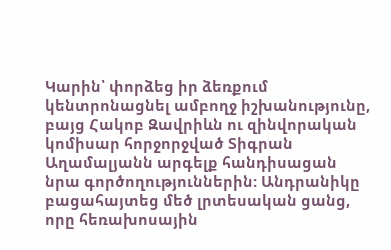Կարին՝ փորձեց իր ձեռքում կենտրոնացնել ամբողջ իշխանությունը, բայց Հակոբ Զավրիևն ու զինվորական կոմիսար հորջորջված Տիգրան Աղամալյանն արգելք հանդիսացան նրա գործողություններին: Անդրանիկը բացահայտեց մեծ լրտեսական ցանց, որը հեռախոսային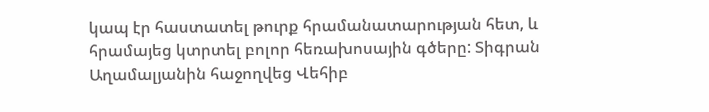կապ էր հաստատել թուրք հրամանատարության հետ, և հրամայեց կտրտել բոլոր հեռախոսային գծերը: Տիգրան Աղամալյանին հաջողվեց Վեհիբ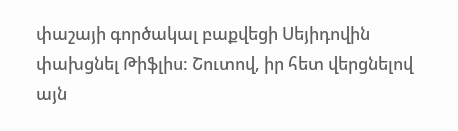փաշայի գործակալ բաքվեցի Սեյիդովին փախցնել Թիֆլիս: Շուտով, իր հետ վերցնելով այն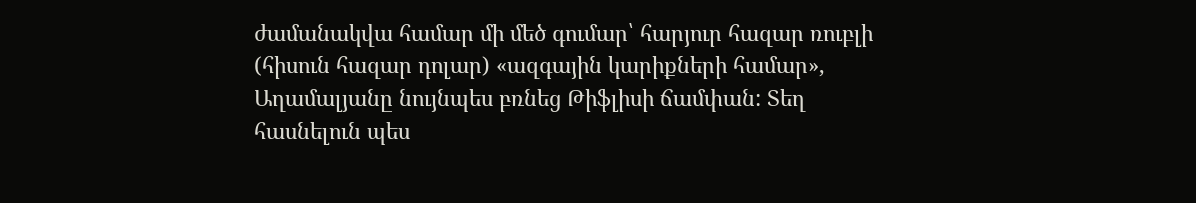ժամանակվա համար մի մեծ գումար՝ հարյուր հազար ռուբլի (հիսուն հազար դոլար) «ազգային կարիքների համար», Աղամալյանը նույնպես բռնեց Թիֆլիսի ճամփան: Տեղ հասնելուն պես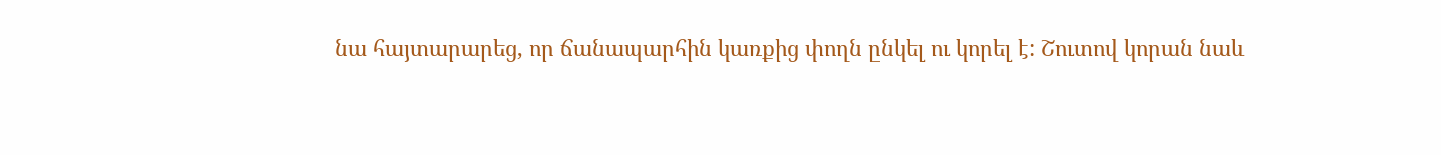նա հայտարարեց, որ ճանապարհին կառքից փողն ընկել ու կորել է: Շուտով կորան նաև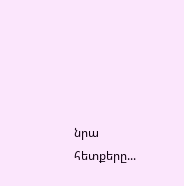նրա հետքերը...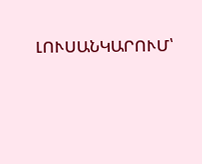ԼՈՒՍԱՆԿԱՐՈՒՄ՝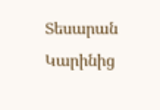Տեսարան Կարինից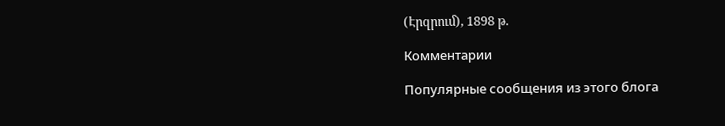(Էրզրում), 1898 թ.

Комментарии

Популярные сообщения из этого блога